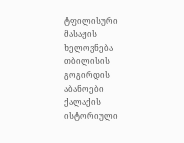ტფილისური მასაჟის ხელოვნება
თბილისის გოგირდის აბანოები ქალაქის ისტორიული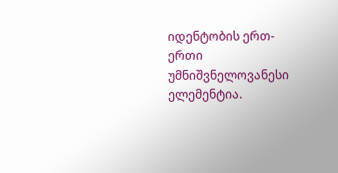იდენტობის ერთ-ერთი უმნიშვნელოვანესი ელემენტია.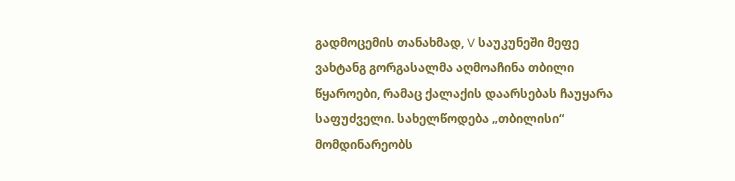გადმოცემის თანახმად, V საუკუნეში მეფე ვახტანგ გორგასალმა აღმოაჩინა თბილი წყაროები, რამაც ქალაქის დაარსებას ჩაუყარა საფუძველი. სახელწოდება „თბილისი“ მომდინარეობს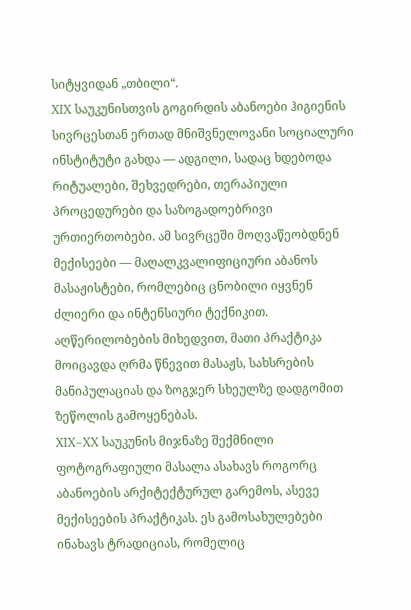სიტყვიდან „თბილი“.
XIX საუკუნისთვის გოგირდის აბანოები ჰიგიენის სივრცესთან ერთად მნიშვნელოვანი სოციალური ინსტიტუტი გახდა — ადგილი, სადაც ხდებოდა რიტუალები, შეხვედრები, თერაპიული პროცედურები და საზოგადოებრივი ურთიერთობები. ამ სივრცეში მოღვაწეობდნენ მექისეები — მაღალკვალიფიციური აბანოს მასაჟისტები, რომლებიც ცნობილი იყვნენ ძლიერი და ინტენსიური ტექნიკით. აღწერილობების მიხედვით, მათი პრაქტიკა მოიცავდა ღრმა წნევით მასაჟს, სახსრების მანიპულაციას და ზოგჯერ სხეულზე დადგომით ზეწოლის გამოყენებას.
XIX–XX საუკუნის მიჯნაზე შექმნილი ფოტოგრაფიული მასალა ასახავს როგორც აბანოების არქიტექტურულ გარემოს, ასევე მექისეების პრაქტიკას. ეს გამოსახულებები ინახავს ტრადიციას, რომელიც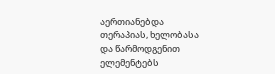აერთიანებდა თერაპიას, ხელობასა და წარმოდგენით ელემენტებს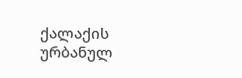ქალაქის ურბანულ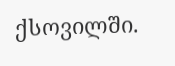ქსოვილში.